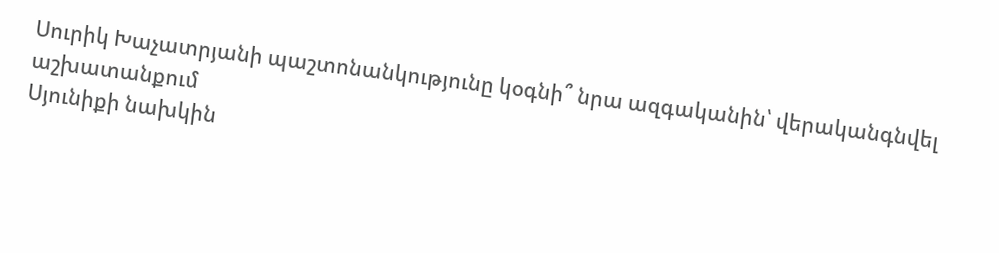Սուրիկ Խաչատրյանի պաշտոնանկությունը կօգնի՞ նրա ազգականին՝ վերականգնվել աշխատանքում
Սյունիքի նախկին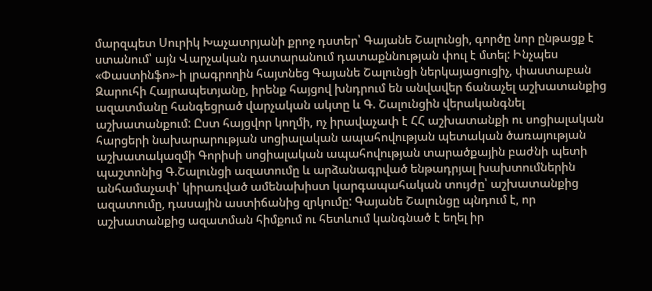մարզպետ Սուրիկ Խաչատրյանի քրոջ դստեր՝ Գայանե Շալունցի, գործը նոր ընթացք է ստանում՝ այն Վարչական դատարանում դատաքննության փուլ է մտել: Ինչպես «Փաստինֆո»-ի լրագրողին հայտնեց Գայանե Շալունցի ներկայացուցիչ, փաստաբան Զարուհի Հայրապետյանը, իրենք հայցով խնդրում են անվավեր ճանաչել աշխատանքից ազատմանը հանգեցրած վարչական ակտը և Գ. Շալունցին վերականգնել աշխատանքում: Ըստ հայցվոր կողմի, ոչ իրավաչափ է ՀՀ աշխատանքի ու սոցիալական հարցերի նախարարության սոցիալական ապահովության պետական ծառայության աշխատակազմի Գորիսի սոցիալական ապահովության տարածքային բաժնի պետի պաշտոնից Գ.Շալունցի ազատումը և արձանագրված ենթադրյալ խախտումներին անհամաչափ՝ կիրառված ամենախիստ կարգապահական տույժը՝ աշխատանքից ազատումը, դասային աստիճանից զրկումը: Գայանե Շալունցը պնդում է, որ աշխատանքից ազատման հիմքում ու հետևում կանգնած է եղել իր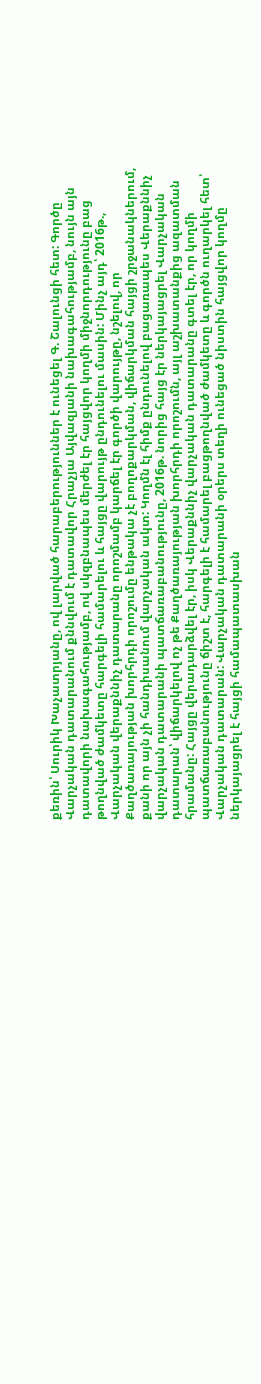քեռին՝ Սուրիկ Խաչատրյանը, ով լարված հարաբերություններ է ունեցել Գ. Շալունցի հետ: Գործը Վարչական դատարանում քննվում է դատավոր Հրաչյա Այվազյանի նախագահությամբ, նույն այն դատավորի նախագահությամբ, ով սկզբնապես մերժել էր հայցվոր կողմի միջնորդությունը բաց թողնված ժամկետը հարգելի համարելու և հայցը վարույթ ընդունելու մասին: Մինչ այդ՝ 2016թ., Վարչական վերաքննիչ դատարանը որոշմամբ կարճել էր գործի վարույթը, նշելով, որ Քաղծառայության խորհրդի որոշումը ենթակա չէ բողոքարկման, վիճարկման հայցի շրջանակներում, քանի որ այն չի հանդիսանում վարչական ակտ: Կողմն էլ հիմք ընդունելով բացառապես Վերաքննիչ վարչական դատարանի պատճառաբանությունը, 2016թ. նորից հայց էր ներկայացրել Վարչական դատարան՝ վիճարկելով ոչ թե Քաղծառայության խորհրդի որոշումն, այլ աշխատանքից ազատման հրամանը: Հայցը վերադարձվել էր, իսկ Վերաքննիչ վարչական դատարանը գտել էր, որ կողմի պատճառաբանությունը ճիշտ է, հարգելի է համարել բացթողնված ժամկետը և գործն ուղարկել հետ՝ Վարչական դատարան: Վարչական դատարանի օրերս տեղի ունեցած նիստին հայցվոր կողմը ներկայացրել է հայցի համապատասխան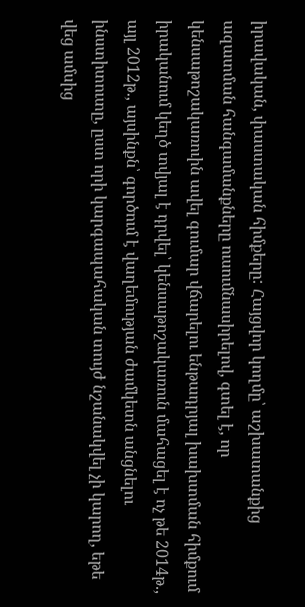իրավական, փաստական հիմքերը: Հայցվոր կողմը՝ աշխատանքից ազատման հանգամանքները ուսումնասիրելով, գտել է, որ կենսաթոշակառուին ավել գումար վճարելու ենթադրյալ խախտման հիմքում իրականում կեղծ տվյալ է դրվել՝ կենսաթոշակառուն մահացել է ոչ թե 2014թ., այլ 2012թ., այսինքն՝ գործում է վաղեմության ժամկետն անցնելու ինստիտուտը, ըստ որի կարգապահական տույժ նշանակվել չի կարող, եթե վեց ամսից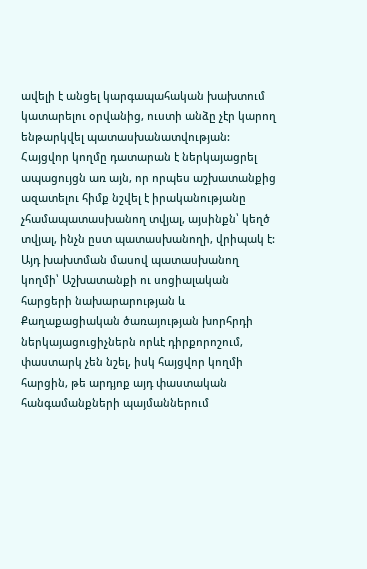ավելի է անցել կարգապահական խախտում կատարելու օրվանից, ուստի անձը չէր կարող ենթարկվել պատասխանատվության: Հայցվոր կողմը դատարան է ներկայացրել ապացույցն առ այն, որ որպես աշխատանքից ազատելու հիմք նշվել է իրականությանը չհամապատասխանող տվյալ, այսինքն՝ կեղծ տվյալ, ինչն ըստ պատասխանողի, վրիպակ է: Այդ խախտման մասով պատասխանող կողմի՝ Աշխատանքի ու սոցիալական հարցերի նախարարության և Քաղաքացիական ծառայության խորհրդի ներկայացուցիչներն որևէ դիրքորոշում, փաստարկ չեն նշել, իսկ հայցվոր կողմի հարցին, թե արդյոք այդ փաստական հանգամանքների պայմաններում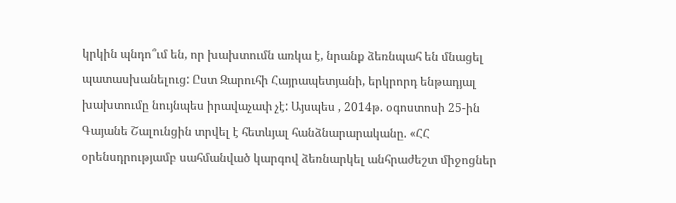կրկին պնդո՞ւմ են, որ խախտումն առկա է, նրանք ձեռնպահ են մնացել պատասխանելուց: Ըստ Զարուհի Հայրապետյանի, երկրորդ ենթադյալ խախտումը նույնպես իրավաչափ չէ: Այսպես , 2014թ. օգոստոսի 25-ին Գայանե Շալունցին տրվել է հետևյալ հանձնարարականը. «ՀՀ օրենսդրությամբ սահմանված կարգով ձեռնարկել անհրաժեշտ միջոցներ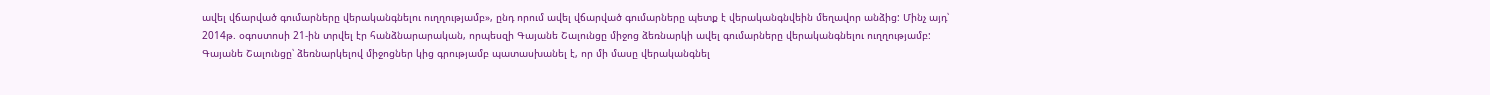ավել վճարված գումարները վերականգնելու ուղղությամբ», ընդ որում ավել վճարված գումարները պետք է վերականգնվեին մեղավոր անձից: Մինչ այդ՝ 2014թ. օգոստոսի 21-ին տրվել էր հանձնարարական, որպեսզի Գայանե Շալունցը միջոց ձեռնարկի ավել գումարները վերականգնելու ուղղությամբ: Գայանե Շալունցը՝ ձեռնարկելով միջոցներ կից գրությամբ պատասխանել է, որ մի մասը վերականգնել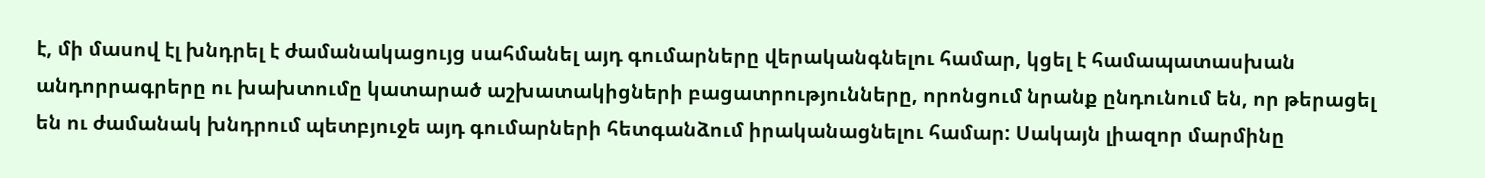է, մի մասով էլ խնդրել է ժամանակացույց սահմանել այդ գումարները վերականգնելու համար, կցել է համապատասխան անդորրագրերը ու խախտումը կատարած աշխատակիցների բացատրությունները, որոնցում նրանք ընդունում են, որ թերացել են ու ժամանակ խնդրում պետբյուջե այդ գումարների հետգանձում իրականացնելու համար: Սակայն լիազոր մարմինը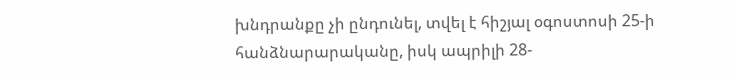խնդրանքը չի ընդունել, տվել է հիշյալ օգոստոսի 25-ի հանձնարարականը, իսկ ապրիլի 28-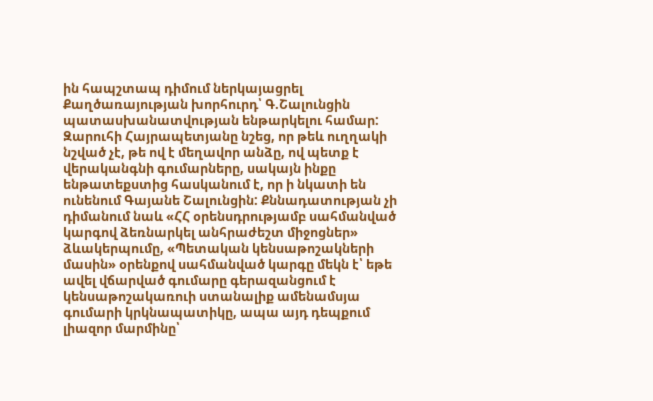ին հապշտապ դիմում ներկայացրել Քաղծառայության խորհուրդ՝ Գ.Շալունցին պատասխանատվության ենթարկելու համար: Զարուհի Հայրապետյանը նշեց, որ թեև ուղղակի նշված չէ, թե ով է մեղավոր անձը, ով պետք է վերականգնի գումարները, սակայն ինքը ենթատեքստից հասկանում է, որ ի նկատի են ունենում Գայանե Շալունցին: Քննադատության չի դիմանում նաև «ՀՀ օրենսդրությամբ սահմանված կարգով ձեռնարկել անհրաժեշտ միջոցներ» ձևակերպումը, «Պետական կենսաթոշակների մասին» օրենքով սահմանված կարգը մեկն է՝ եթե ավել վճարված գումարը գերազանցում է կենսաթոշակառուի ստանալիք ամենամսյա գումարի կրկնապատիկը, ապա այդ դեպքում լիազոր մարմինը՝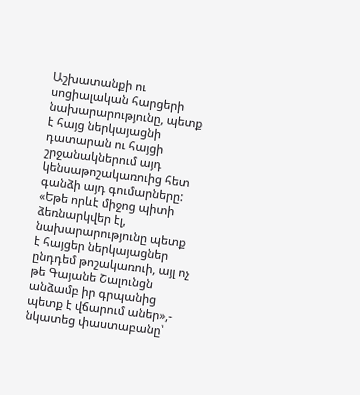Աշխատանքի ու սոցիալական հարցերի նախարարությունը, պետք է հայց ներկայացնի դատարան ու հայցի շրջանակներում այդ կենսաթոշակառուից հետ գանձի այդ գումարները: «Եթե որևէ միջոց պիտի ձեռնարկվեր էլ, նախարարությունը պետք է հայցեր ներկայացներ ընդդեմ թոշակառուի, այլ ոչ թե Գայանե Շալունցն անձամբ իր գրպանից պետք է վճարում աներ»,- նկատեց փաստաբանը՝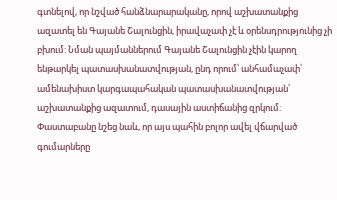գտնելով, որ նշված հանձնարարականը, որով աշխատանքից ազատել են Գայանե Շալունցին, իրավաչափ չէ և օրենսդրությունից չի բխում: Նման պայմաններում Գայանե Շալունցին չէին կարող ենթարկել պատասխանատվության, ընդ որում՝ անհամաչափ՝ ամենախիստ կարգապահական պատասխանատվության՝ աշխատանքից ազատում, դասային աստիճանից զրկում: Փաստաբանը նշեց նաև, որ այս պահին բոլոր ավել վճարված գումարները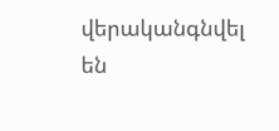վերականգնվել են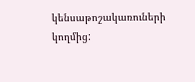կենսաթոշակառուների կողմից: